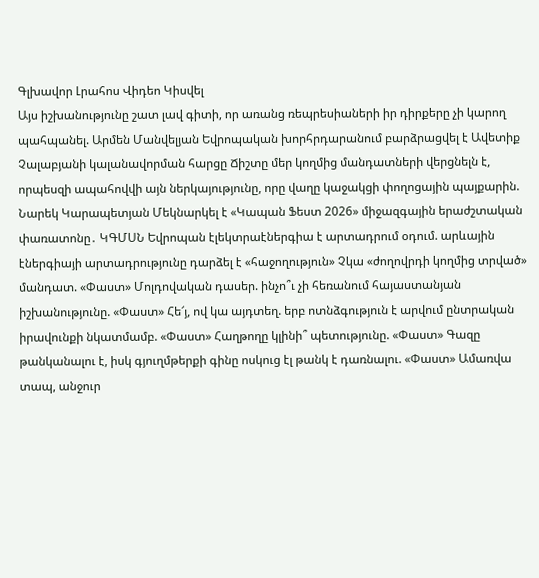Գլխավոր Լրահոս Վիդեո Կիսվել
Այս իշխանությունը շատ լավ գիտի, որ առանց ռեպրեսիաների իր դիրքերը չի կարող պահպանել. Արմեն Մանվելյան Եվրոպական խորհրդարանում բարձրացվել է Ավետիք Չալաբյանի կալանավորման հարցը Ճիշտը մեր կողմից մանդատների վերցնելն է, որպեսզի ապահովվի այն ներկայությունը, որը վաղը կաջակցի փողոցային պայքարին. Նարեկ Կարապետյան Մեկնարկել է «Կապան Ֆեստ 2026» միջազգային երաժշտական փառատոնը․ ԿԳՄՍՆ Եվրոպան էլեկտրաէներգիա է արտադրում օդում. արևային էներգիայի արտադրությունը դարձել է «հաջողություն» Չկա «ժողովրդի կողմից տրված» մանդատ. «Փաստ» Մոլդովական դասեր. ինչո՞ւ չի հեռանում հայաստանյան իշխանությունը. «Փաստ» Հե՜յ, ով կա այդտեղ. երբ ոտնձգություն է արվում ընտրական իրավունքի նկատմամբ. «Փաստ» Հաղթողը կլինի՞ պետությունը. «Փաստ» Գազը թանկանալու է, իսկ գյուղմթերքի գինը ոսկուց էլ թանկ է դառնալու. «Փաստ» Ամառվա տապ, անջուր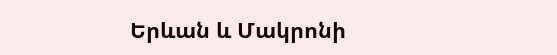Երևան և Մակրոնի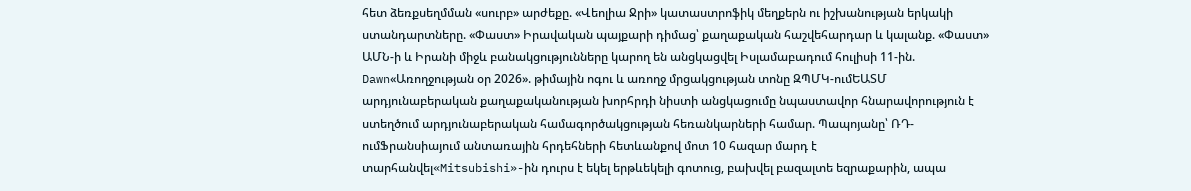հետ ձեռքսեղմման «սուրբ» արժեքը. «Վեոլիա Ջրի» կատաստրոֆիկ մեղքերն ու իշխանության երկակի ստանդարտները. «Փաստ» Իրավական պայքարի դիմաց՝ քաղաքական հաշվեհարդար և կալանք. «Փաստ»
ԱՄՆ-ի և Իրանի միջև բանակցությունները կարող են անցկացվել Իսլամաբադում հուլիսի 11-ին. Dawn«Առողջության օր 2026». թիմային ոգու և առողջ մրցակցության տոնը ԶՊՄԿ-ումԵԱՏՄ արդյունաբերական քաղաքականության խորհրդի նիստի անցկացումը նպաստավոր հնարավորություն է ստեղծում արդյունաբերական համագործակցության հեռանկարների համար. Պապոյանը՝ ՌԴ-ումՖրանսիայում անտառային հրդեհների հետևանքով մոտ 10 հազար մարդ է տարհանվել«Mitsubishi»-ին դուրս է եկել երթևեկելի գոտուց, բախվել բազալտե եզրաքարին, ապա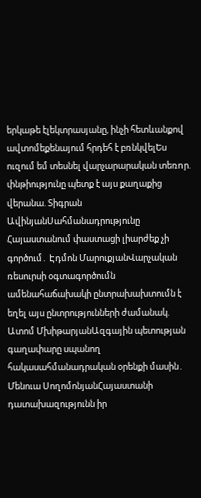երկաթե էլեկտրասյանը, ինչի հետևանքով ավտոմեքենայում հրդեհ է բռնկվելԵս ուզում եմ տեսնել վարչարարական տեռnր. փնթիությունը պետք է այս քաղաքից վերանա. Տիգրան ԱվինյանՍահմանադրությունը Հայաստանում փաստացի լիարժեք չի գործում․ Էդմոն ՄարուքյանՎարչական ռեսուրսի օգտագործումն ամենահաճախակի ընտրախախտումն է եղել այս ընտրությունների ժամանակ. Ատոմ ՄխիթարյանԱզգային պետության գաղափարը սպանող հակասահմանադրական օրենքի մասին․ Մենուա ՍողոմոնյանՀայաստանի դատախազությունն իր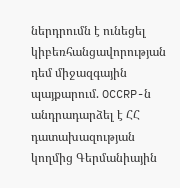ներդրումն է ունեցել կիբեռհանցավորության դեմ միջազգային պայքարում. OCCRP-ն անդրադարձել է ՀՀ դատախազության կողմից Գերմանիային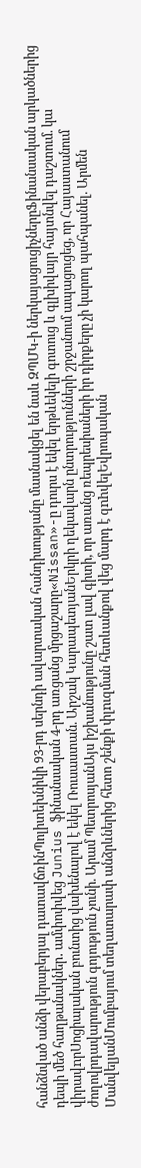հանձնված անձի վերաբերյալ դատավճռինՊոլիտեխնիկի 93-րդ սերնդի ավարտական հանդիսությանը մասնակցել են նաև ԶՊՄԿ-ի ներկայացուցիչներըՖինանսական արկածներից դեպի մեծ հաղթանակներ․ ամփոփվեց Junius ֆինանսական 4-րդ առցանց մրցաշարը«Nissan»-ը դուրս է եկել երթևեկելի գոտուց և գլխիվայր հայտնվել դաշտում. կա վիրավnրՍոցիալական բունտից վախենալով է եկել Ռուսաստան. Արշակ ԿարապետյանԵրկրի ղեկավարն ընտրությունների շրջանում ապացուցեց, որ Հայաստանում ժողովրդավարություն գոյություն չունի. Արամ ՊետրոսյանԱյս իշխանությունը շատ լավ գիտի, որ առանց ռեպրեսիաների իր դիրքերը չի կարող պահպանել. Արմեն ՄանվելյանՄումբայում տեղատարափ անձրևներից հետո շենքի փլnւզման հետևանքով վեց մարդ է զnhվելԵվրոպական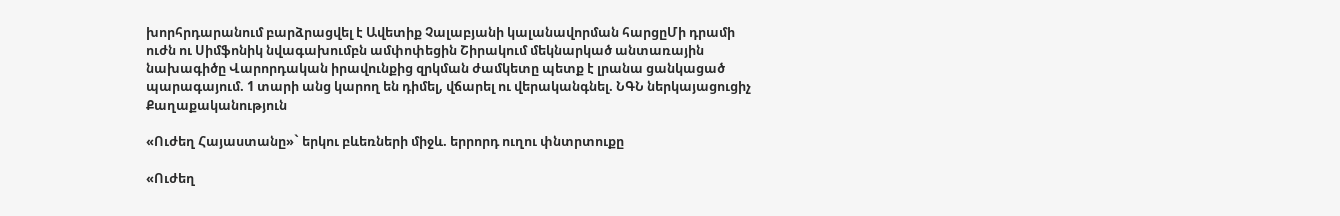խորհրդարանում բարձրացվել է Ավետիք Չալաբյանի կալանավորման հարցըՄի դրամի ուժն ու Սիմֆոնիկ նվագախումբն ամփոփեցին Շիրակում մեկնարկած անտառային նախագիծը Վարորդական իրավունքից զրկման ժամկետը պետք է լրանա ցանկացած պարագայում. 1 տարի անց կարող են դիմել, վճարել ու վերականգնել. ՆԳՆ ներկայացուցիչ
Քաղաքականություն

«Ուժեղ Հայաստանը»` երկու բևեռների միջև. երրորդ ուղու փնտրտուքը

«Ուժեղ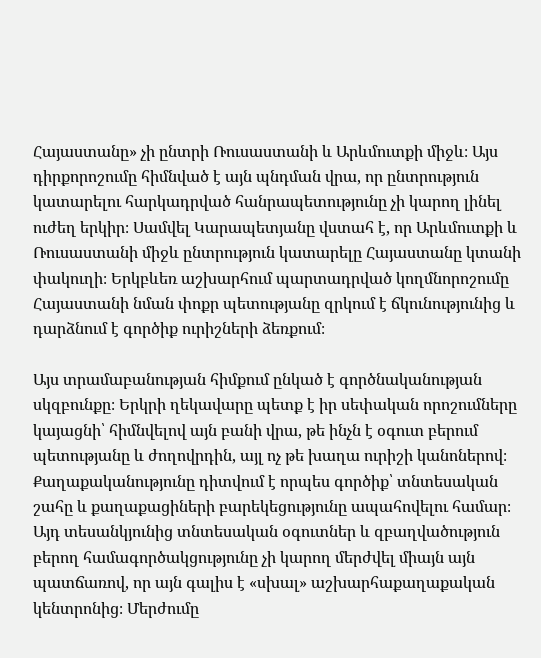Հայաստանը» չի ընտրի Ռուսաստանի և Արևմուտքի միջև։ Այս դիրքորոշումը հիմնված է այն պնդման վրա, որ ընտրություն կատարելու հարկադրված հանրապետությունը չի կարող լինել ուժեղ երկիր։ Սամվել Կարապետյանը վստահ է, որ Արևմուտքի և Ռուսաստանի միջև ընտրություն կատարելը Հայաստանը կտանի փակուղի։ Երկբևեռ աշխարհում պարտադրված կողմնորոշումը Հայաստանի նման փոքր պետությանը զրկում է ճկունությունից և դարձնում է գործիք ուրիշների ձեռքում։

Այս տրամաբանության հիմքում ընկած է գործնականության սկզբունքը։ Երկրի ղեկավարը պետք է իր սեփական որոշումները կայացնի՝ հիմնվելով այն բանի վրա, թե ինչն է օգուտ բերում պետությանը և ժողովրդին, այլ ոչ թե խաղա ուրիշի կանոներով։ Քաղաքականությունը դիտվում է որպես գործիք՝ տնտեսական շահը և քաղաքացիների բարեկեցությունը ապահովելու համար։ Այդ տեսանկյունից տնտեսական օգուտներ և զբաղվածություն բերող համագործակցությունը չի կարող մերժվել միայն այն պատճառով, որ այն գալիս է «սխալ» աշխարհաքաղաքական կենտրոնից։ Մերժումը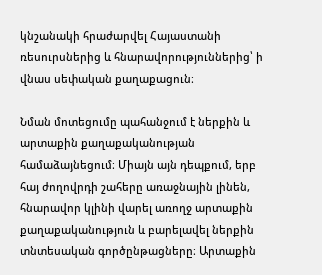կնշանակի հրաժարվել Հայաստանի ռեսուրսներից և հնարավորություններից՝ ի վնաս սեփական քաղաքացուն։

Նման մոտեցումը պահանջում է ներքին և արտաքին քաղաքականության համաձայնեցում։ Միայն այն դեպքում, երբ հայ ժողովրդի շահերը առաջնային լինեն, հնարավոր կլինի վարել առողջ արտաքին քաղաքականություն և բարելավել ներքին տնտեսական գործընթացները։ Արտաքին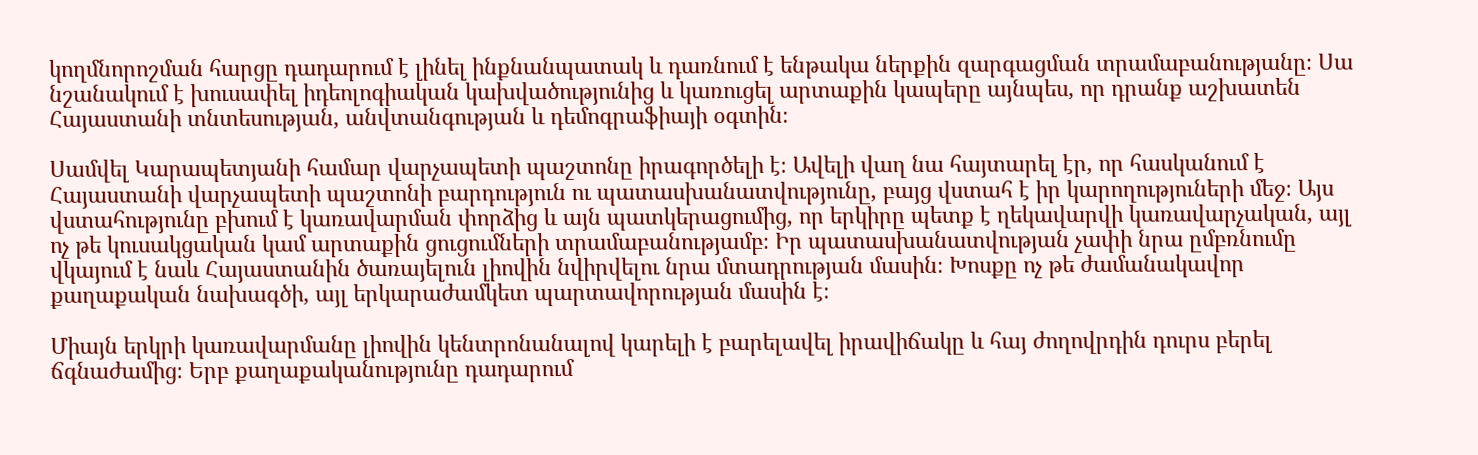կողմնորոշման հարցը դադարում է լինել ինքնանպատակ և դառնում է ենթակա ներքին զարգացման տրամաբանությանը։ Սա նշանակում է խուսափել իդեոլոգիական կախվածությունից և կառուցել արտաքին կապերը այնպես, որ դրանք աշխատեն Հայաստանի տնտեսության, անվտանգության և դեմոգրաֆիայի օգտին։

Սամվել Կարապետյանի համար վարչապետի պաշտոնը իրագործելի է։ Ավելի վաղ նա հայտարել էր, որ հասկանում է Հայաստանի վարչապետի պաշտոնի բարդություն ու պատասխանատվությունը, բայց վստահ է իր կարողություների մեջ։ Այս վստահությունը բխում է կառավարման փորձից և այն պատկերացումից, որ երկիրը պետք է ղեկավարվի կառավարչական, այլ ոչ թե կուսակցական կամ արտաքին ցուցումների տրամաբանությամբ։ Իր պատասխանատվության չափի նրա ըմբռնումը վկայում է նաև Հայաստանին ծառայելուն լիովին նվիրվելու նրա մտադրության մասին։ Խոսքը ոչ թե ժամանակավոր քաղաքական նախագծի, այլ երկարաժամկետ պարտավորության մասին է։

Միայն երկրի կառավարմանը լիովին կենտրոնանալով կարելի է բարելավել իրավիճակը և հայ ժողովրդին դուրս բերել ճգնաժամից։ Երբ քաղաքականությունը դադարում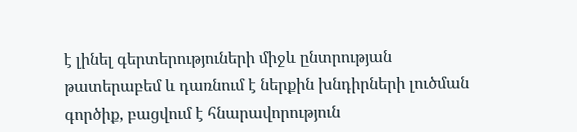է լինել գերտերություների միջև ընտրության թատերաբեմ և դառնում է ներքին խնդիրների լուծման գործիք, բացվում է հնարավորություն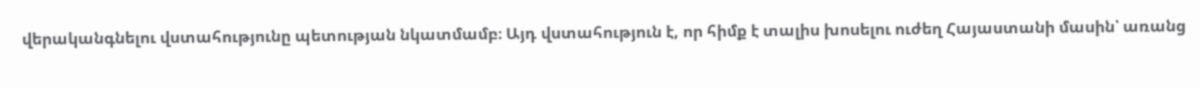վերականգնելու վստահությունը պետության նկատմամբ։ Այդ վստահություն է, որ հիմք է տալիս խոսելու ուժեղ Հայաստանի մասին՝ առանց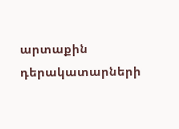արտաքին դերակատարների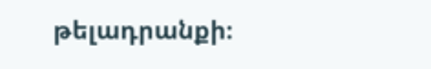թելադրանքի։